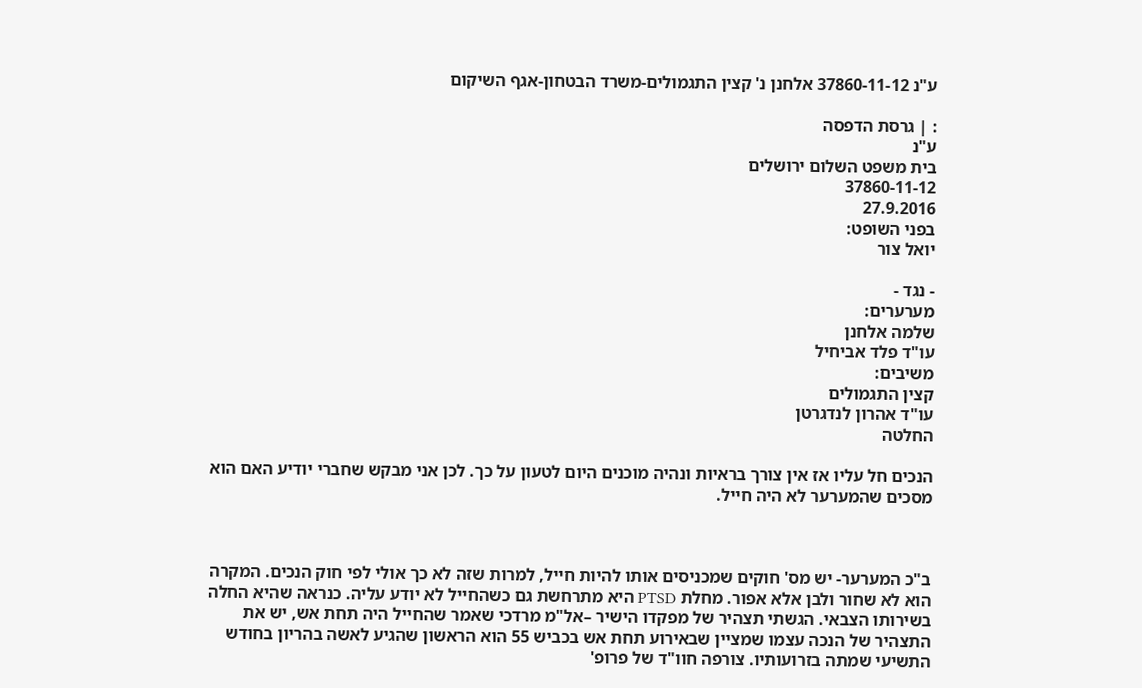ע"נ 37860-11-12 אלחנן נ' קצין התגמולים-משרד הבטחון-אגף השיקום

: | גרסת הדפסה
ע"נ
בית משפט השלום ירושלים
37860-11-12
27.9.2016
בפני השופט:
יואל צור

- נגד -
מערערים:
שלמה אלחנן
עו"ד פלד אביחיל
משיבים:
קצין התגמולים
עו"ד אהרון לנדגרטן
החלטה

הנכים חל עליו אז אין צורך בראיות ונהיה מוכנים היום לטעון על כך. לכן אני מבקש שחברי יודיע האם הוא מסכים שהמערער לא היה חייל.



ב"כ המערער- יש מס' חוקים שמכניסים אותו להיות חייל, למרות שזה לא כך אולי לפי חוק הנכים. המקרה הוא לא שחור ולבן אלא אפור. מחלת PTSD היא מתרחשת גם כשהחייל לא יודע עליה. כנראה שהיא החלה בשירותו הצבאי. הגשתי תצהיר של מפקדו הישיר –אל"מ מרדכי שאמר שהחייל היה תחת אש, יש את התצהיר של הנכה עצמו שמציין שבאירוע תחת אש בכביש 55 הוא הראשון שהגיע לאשה בהריון בחודש התשיעי שמתה בזרועותיו. צורפה חוו"ד של פרופ'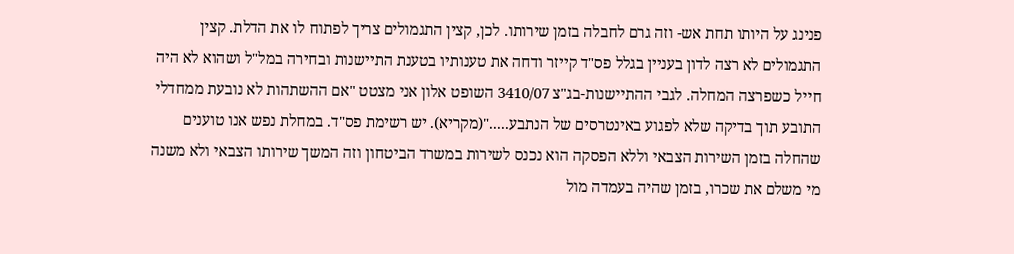פנינג על היותו תחת אש- וזה גרם לחבלה בזמן שירותו. לכן, קצין התגמולים צריך לפתוח לו את הדלת. קצין התגמולים לא רצה לדון בעניין בגלל פס"ד קייזר ודחה את טענותיו בטענת התיישנות ובחירה במל"ל ושהוא לא היה חייל כשפרצה המחלה. לגבי ההתיישנות-בג"צ 3410/07 השופט אלון אני מצטט "אם ההשתהות לא נובעת ממחדלי התובע תוך בדיקה שלא לפגוע באינטרסים של הנתבע....."(מקריא). יש רשימת פס"ד. במחלת נפש אנו טוענים שהחלה בזמן השירות הצבאי וללא הפסקה הוא נכנס לשירות במשרד הביטחון וזה המשך שירותו הצבאי ולא משנה מי משלם את שכרו, בזמן שהיה בעמדה מול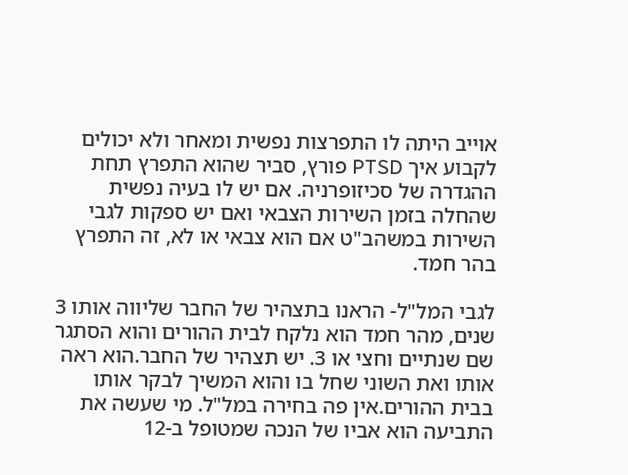אוייב היתה לו התפרצות נפשית ומאחר ולא יכולים לקבוע איך PTSD פורץ, סביר שהוא התפרץ תחת ההגדרה של סכיזופרניה. אם יש לו בעיה נפשית שהחלה בזמן השירות הצבאי ואם יש ספקות לגבי השירות במשהב"ט אם הוא צבאי או לא, זה התפרץ בהר חמד.

לגבי המל"ל- הראנו בתצהיר של החבר שליווה אותו 3 שנים, מהר חמד הוא נלקח לבית ההורים והוא הסתגר שם שנתיים וחצי או 3. יש תצהיר של החבר.הוא ראה אותו ואת השוני שחל בו והוא המשיך לבקר אותו בבית ההורים.אין פה בחירה במל"ל. מי שעשה את התביעה הוא אביו של הנכה שמטופל ב-12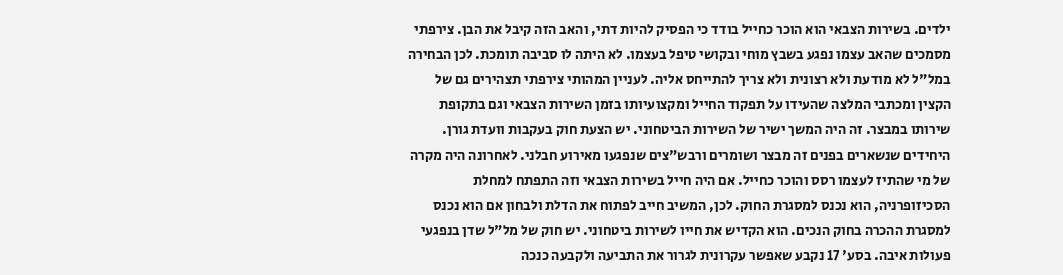ילדים. בשירות הצבאי הוא הוכר כחייל בודד כי הפסיק להיות דתי, והאב הזה קיבל את הבן. צירפתי מסמכים שהאב עצמו נפגע בשבץ מוחי ובקושי טיפל בעצמו. לא היתה לו סביבה תומכת. לכן הבחירה במל"ל לא מודעת ולא רצונית ולא צריך להתייחס אליה. לעניין המהותי צירפתי תצהירים גם של הקצין ומכתבי המלצה שהעידו על תפקוד החייל ומקצועיותו בזמן השירות הצבאי וגם בתקופת שירותו במבצר. זה היה המשך ישיר של השירות הביטחוני. יש הצעת חוק בעקבות וועדת גורן. היחידים שנשארים בפנים זה מבצר ושומרים ורבש"צים שנפגעו מאירוע חבלני. לאחרונה היה מקרה של מי שהתיז לעצמו רסס והוכר כחייל. אם היה חייל בשירות הצבאי וזה התפתח למחלת הסכיזופרניה, הוא נכנס למסגרת החוק. לכן, המשיב חייב לפתוח את הדלת ולבחון אם הוא נכנס למסגרת ההכרה בחוק הנכים. הוא הקדיש את חייו לשירות ביטחוני. יש חוק של מל"ל שדן בנפגעי פעולות איבה. בסע' 17 נקבע שאפשר עקרונית לגרור את התביעה ולקבעה כנכה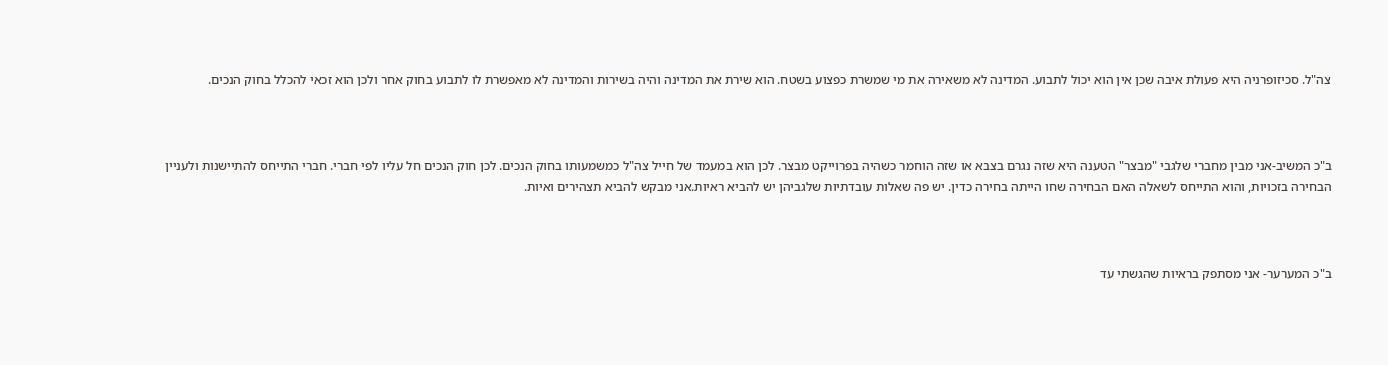צה"ל. סכיזופרניה היא פעולת איבה שכן אין הוא יכול לתבוע. המדינה לא משאירה את מי שמשרת כפצוע בשטח. הוא שירת את המדינה והיה בשירות והמדינה לא מאפשרת לו לתבוע בחוק אחר ולכן הוא זכאי להכלל בחוק הנכים.



ב"כ המשיב-אני מבין מחברי שלגבי "מבצר" הטענה היא שזה נגרם בצבא או שזה הוחמר כשהיה בפרוייקט מבצר. לכן הוא במעמד של חייל צה"ל כמשמעותו בחוק הנכים. לכן חוק הנכים חל עליו לפי חברי. חברי התייחס להתיישנות ולעניין הבחירה בזכויות, והוא התייחס לשאלה האם הבחירה שחו הייתה בחירה כדין. יש פה שאלות עובדתיות שלגביהן יש להביא ראיות.אני מבקש להביא תצהירים ואיות.



ב"כ המערער- אני מסתפק בראיות שהגשתי עד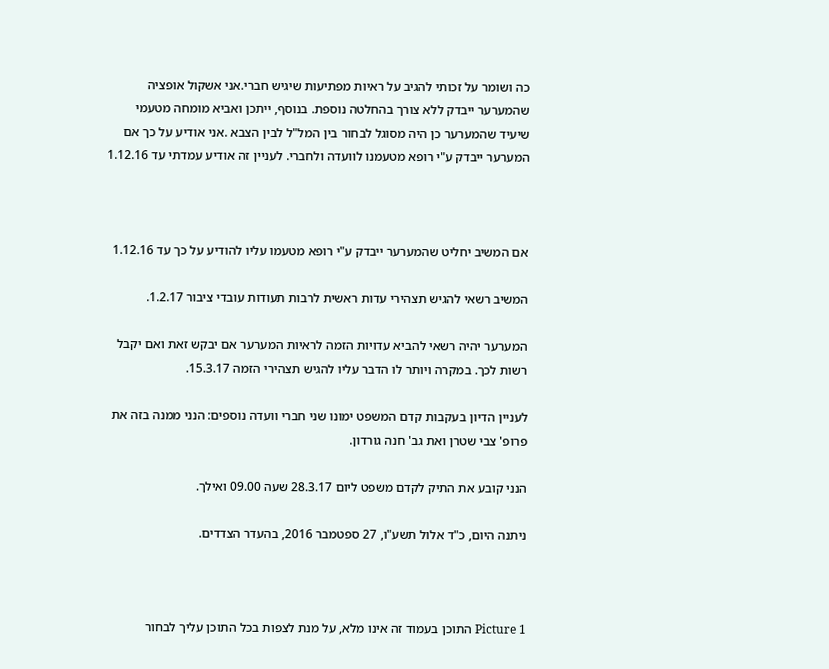כה ושומר על זכותי להגיב על ראיות מפתיעות שיגיש חברי.אני אשקול אופציה שהמערער ייבדק ללא צורך בהחלטה נוספת. בנוסף, ייתכן ואביא מומחה מטעמי שיעיד שהמערער כן היה מסוגל לבחור בין המל"ל לבין הצבא .אני אודיע על כך אם המערער ייבדק ע"י רופא מטעמנו לוועדה ולחברי. לעניין זה אודיע עמדתי עד 1.12.16



אם המשיב יחליט שהמערער ייבדק ע"י רופא מטעמו עליו להודיע על כך עד 1.12.16

המשיב רשאי להגיש תצהירי עדות ראשית לרבות תעודות עובדי ציבור 1.2.17.

המערער יהיה רשאי להביא עדויות הזמה לראיות המערער אם יבקש זאת ואם יקבל רשות לכך. במקרה ויותר לו הדבר עליו להגיש תצהירי הזמה 15.3.17.

לעניין הדיון בעקבות קדם המשפט ימונו שני חברי וועדה נוספים: הנני ממנה בזה את פרופ' צבי שטרן ואת גב' חנה גורדון.

הנני קובע את התיק לקדם משפט ליום 28.3.17 שעה 09.00 ואילך.

ניתנה היום, כ"ד אלול תשע"ו, 27 ספטמבר 2016, בהעדר הצדדים.



Picture 1 התוכן בעמוד זה אינו מלא, על מנת לצפות בכל התוכן עליך לבחור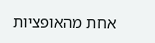אחת מהאופציות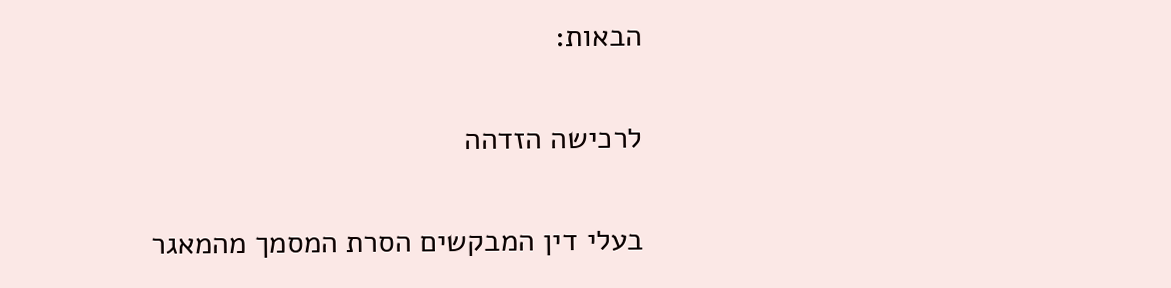הבאות:

לרכישה הזדהה

בעלי דין המבקשים הסרת המסמך מהמאגר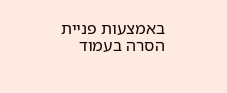באמצעות פניית הסרה בעמוד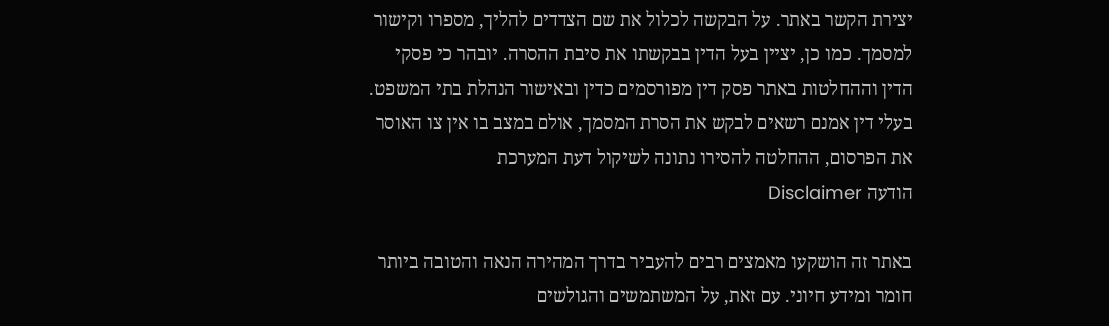יצירת הקשר באתר. על הבקשה לכלול את שם הצדדים להליך, מספרו וקישור למסמך. כמו כן, יציין בעל הדין בבקשתו את סיבת ההסרה. יובהר כי פסקי הדין וההחלטות באתר פסק דין מפורסמים כדין ובאישור הנהלת בתי המשפט. בעלי דין אמנם רשאים לבקש את הסרת המסמך, אולם במצב בו אין צו האוסר את הפרסום, ההחלטה להסירו נתונה לשיקול דעת המערכת
הודעה Disclaimer

באתר זה הושקעו מאמצים רבים להעביר בדרך המהירה הנאה והטובה ביותר חומר ומידע חיוני. עם זאת, על המשתמשים והגולשים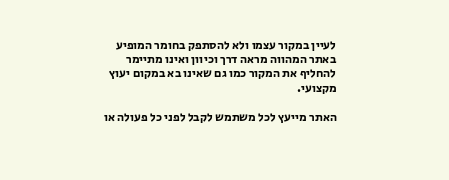לעיין במקור עצמו ולא להסתפק בחומר המופיע באתר המהווה מראה דרך וכיוון ואינו מתיימר להחליף את המקור כמו גם שאינו בא במקום יעוץ מקצועי.

האתר מייעץ לכל משתמש לקבל לפני כל פעולה או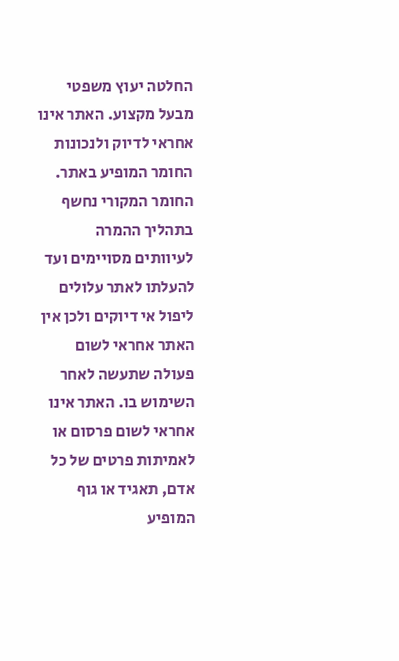החלטה יעוץ משפטי מבעל מקצוע. האתר אינו אחראי לדיוק ולנכונות החומר המופיע באתר. החומר המקורי נחשף בתהליך ההמרה לעיוותים מסויימים ועד להעלתו לאתר עלולים ליפול אי דיוקים ולכן אין האתר אחראי לשום פעולה שתעשה לאחר השימוש בו. האתר אינו אחראי לשום פרסום או לאמיתות פרטים של כל אדם, תאגיד או גוף המופיע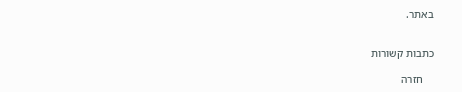באתר.


כתבות קשורות

    חזרה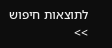לתוצאות חיפוש >>